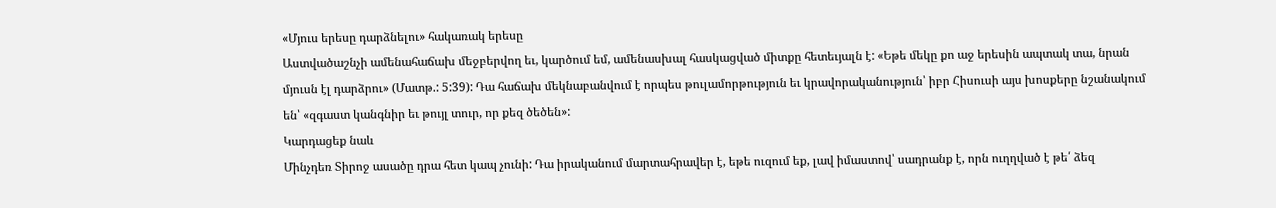«Մյուս երեսը դարձնելու» հակառակ երեսը
Աստվածաշնչի ամենահաճախ մեջբերվող եւ, կարծում եմ, ամենասխալ հասկացված միտքը հետեւյալն է: «Եթե մեկը քո աջ երեսին ապտակ տա, նրան մյուսն էլ դարձրու» (Մատթ.: 5:39): Դա հաճախ մեկնաբանվում է որպես թուլամորթություն եւ կրավորականություն՝ իբր Հիսուսի այս խոսքերը նշանակում են՝ «զգաստ կանգնիր եւ թույլ տուր, որ քեզ ծեծեն»:
Կարդացեք նաև
Մինչդեռ Տիրոջ ասածը դրա հետ կապ չունի: Դա իրականում մարտահրավեր է, եթե ուզում եք, լավ իմաստով՝ սադրանք է, որն ուղղված է թե՛ ձեզ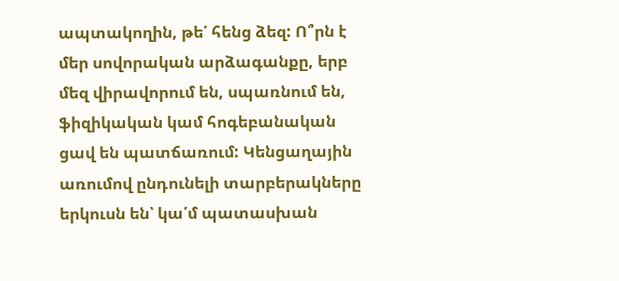ապտակողին, թե՛ հենց ձեզ: Ո՞րն է մեր սովորական արձագանքը, երբ մեզ վիրավորում են, սպառնում են, ֆիզիկական կամ հոգեբանական ցավ են պատճառում: Կենցաղային առումով ընդունելի տարբերակները երկուսն են՝ կա՛մ պատասխան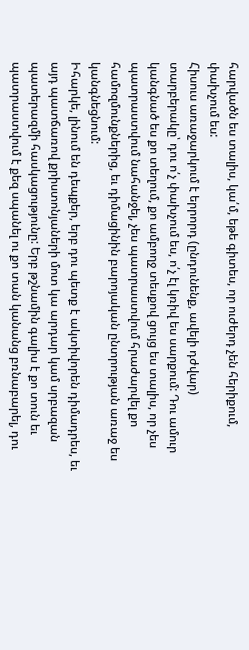հարվածն ես տալիս, կա՛մ, եթե գիտես, որ ուժերդ չեն հերիքում, փախչում ես:
Հիսուս առաջարկում է երրորդ (ընդունենք, ավելի դժվար) տարբերակը՝ դու ո՛չ փախչում ես, ո՛չ էլ կռիվ ես սարքում: Դու ամուր կանգնած ես քո տեղում, քո ամբողջ տեսքով ցույց ես տալիս, որ չես պատրաստվում նահանջել, չես պատրաստվում հրաժարվել քո համոզմունքներից, եւ դիմացինին բարոյական ընտրության առաջ ես կանգնեցնում:
Իհարկե, լինում են դեպքեր, երբ դու պետք է ակտիվորեն դիմադրես, եւ այդ պատճառով քրիստոնյաների մոտ կա արդար կամ սրբազան պատերազմի հասկացությունը: Երբ թշնամին գալիս է քո տուն եւ պատրաստվում է քեզ սպանել ու քո տան կանանց բռնաբարել, դու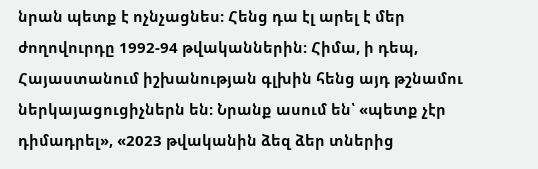նրան պետք է ոչնչացնես: Հենց դա էլ արել է մեր ժողովուրդը 1992-94 թվականներին: Հիմա, ի դեպ, Հայաստանում իշխանության գլխին հենց այդ թշնամու ներկայացուցիչներն են: Նրանք ասում են՝ «պետք չէր դիմադրել», «2023 թվականին ձեզ ձեր տներից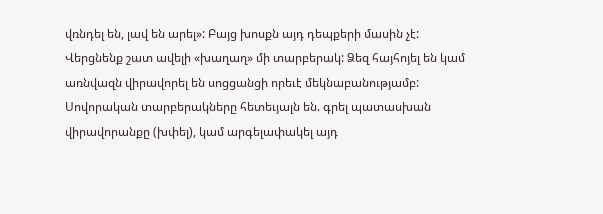վռնդել են, լավ են արել»: Բայց խոսքն այդ դեպքերի մասին չէ:
Վերցնենք շատ ավելի «խաղաղ» մի տարբերակ: Ձեզ հայհոյել են կամ առնվազն վիրավորել են սոցցանցի որեւէ մեկնաբանությամբ: Սովորական տարբերակները հետեւյալն են. գրել պատասխան վիրավորանքը (խփել), կամ արգելափակել այդ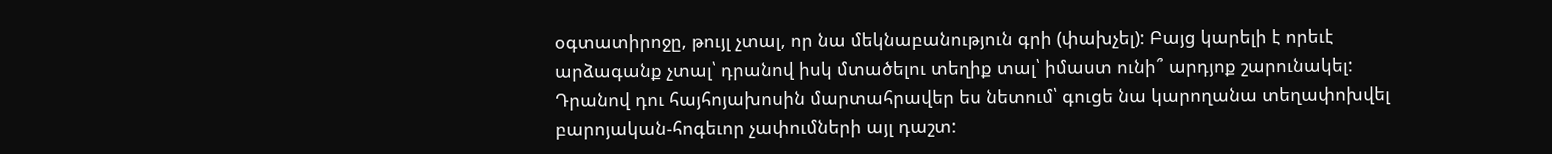օգտատիրոջը, թույլ չտալ, որ նա մեկնաբանություն գրի (փախչել): Բայց կարելի է որեւէ արձագանք չտալ՝ դրանով իսկ մտածելու տեղիք տալ՝ իմաստ ունի՞ արդյոք շարունակել: Դրանով դու հայհոյախոսին մարտահրավեր ես նետում՝ գուցե նա կարողանա տեղափոխվել բարոյական-հոգեւոր չափումների այլ դաշտ: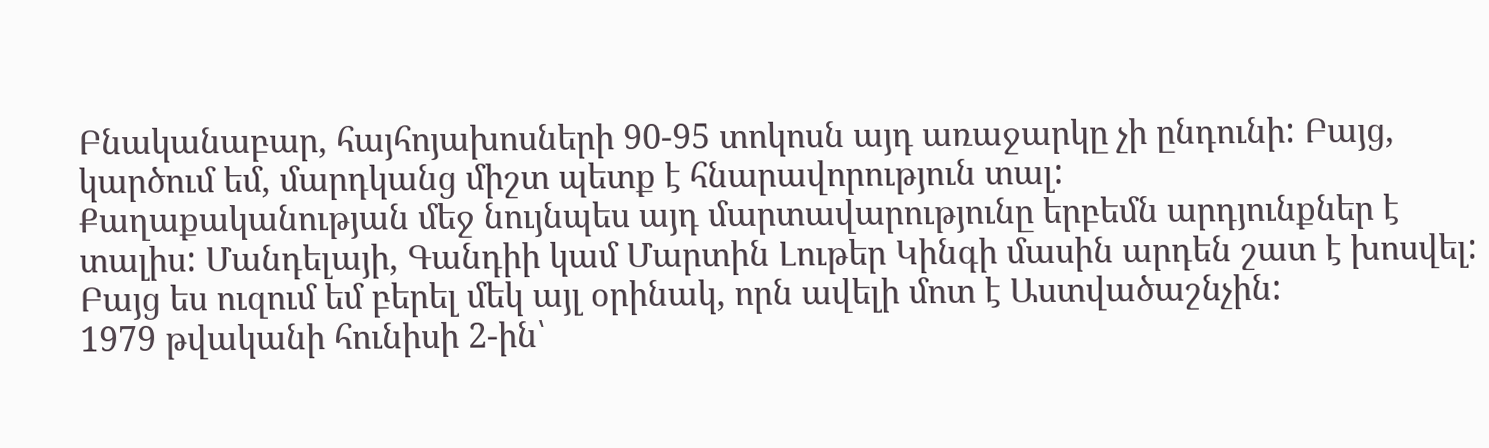Բնականաբար, հայհոյախոսների 90-95 տոկոսն այդ առաջարկը չի ընդունի: Բայց, կարծում եմ, մարդկանց միշտ պետք է հնարավորություն տալ:
Քաղաքականության մեջ նույնպես այդ մարտավարությունը երբեմն արդյունքներ է տալիս: Մանդելայի, Գանդիի կամ Մարտին Լութեր Կինգի մասին արդեն շատ է խոսվել: Բայց ես ուզում եմ բերել մեկ այլ օրինակ, որն ավելի մոտ է Աստվածաշնչին:
1979 թվականի հունիսի 2-ին՝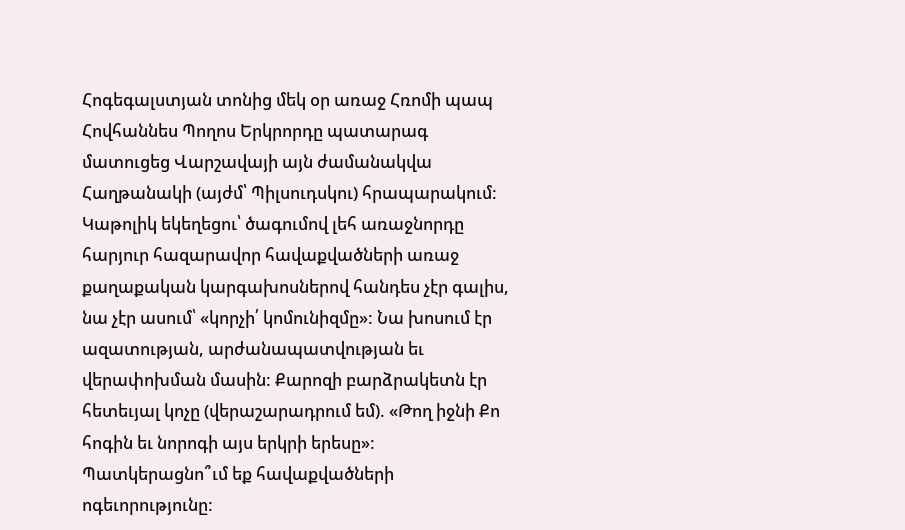Հոգեգալստյան տոնից մեկ օր առաջ Հռոմի պապ Հովհաննես Պողոս Երկրորդը պատարագ մատուցեց Վարշավայի այն ժամանակվա Հաղթանակի (այժմ՝ Պիլսուդսկու) հրապարակում: Կաթոլիկ եկեղեցու՝ ծագումով լեհ առաջնորդը հարյուր հազարավոր հավաքվածների առաջ քաղաքական կարգախոսներով հանդես չէր գալիս, նա չէր ասում՝ «կորչի՛ կոմունիզմը»: Նա խոսում էր ազատության, արժանապատվության եւ վերափոխման մասին: Քարոզի բարձրակետն էր հետեւյալ կոչը (վերաշարադրում եմ). «Թող իջնի Քո հոգին եւ նորոգի այս երկրի երեսը»: Պատկերացնո՞ւմ եք հավաքվածների ոգեւորությունը: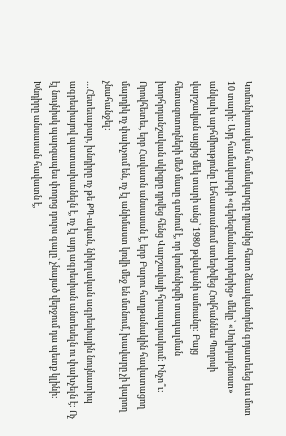Կոմունիստական համակարգը դրանից հետո ձեւականորեն գոյատեւեց եւս մոտ 10 տարի: Այդ համակարգի «գերեզմանափորերից» մեկը՝ «Սոլիդարնոստ» անկախ արհմիությունը Լեհաստանում ստեղծվեց Հովհաննես Պողոսի վարշավյան այցից մեկ տարի անց՝ 1980 թվականի ամռանը: Բայց հետազոտողների մեծ մասը գտնում է, որ կոմունիզմի տապալման խորհրդանշական սկիզբը դրվեց հենց Վարշավայի հրապարակում: Ինչո՞ւ: Որովհետեւ, երբ Հավատն անսասան է, երբ Բարու հաղթանակին հավատացող մարդիկ ոչ փախչում են, ոչ էլ անիմաստ կռվի մեջ են մտնում, խավարը չի կարող չնահանջել:
…Հետեւաբար, խնդիրը ոչ թե ՔՊ-ական, նիկոլական ագրեսիային նույնատիպ ագրեսիայով պատասխանելն է, ոչ էլ այդ ագրեսիան անտեսելն ու փախչելն է: Ոչ էլ նույնիսկ պարզապես փողոց դուրս գալը՝ չնայած վերջում դա պետք կլինի: Խնդիրը անսասան հավատն է,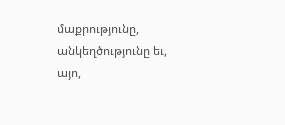մաքրությունը, անկեղծությունը եւ, այո,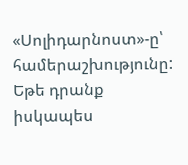«Սոլիդարնոստ»-ը՝ համերաշխությունը: Եթե դրանք իսկապես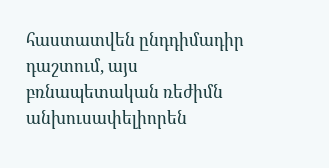հաստատվեն ընդդիմադիր դաշտում, այս բռնապետական ռեժիմն անխուսափելիորեն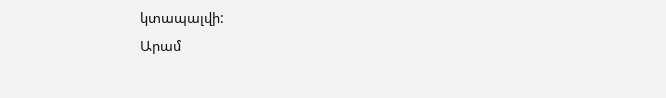կտապալվի:
Արամ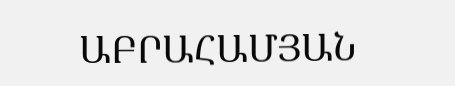ԱԲՐԱՀԱՄՅԱՆ